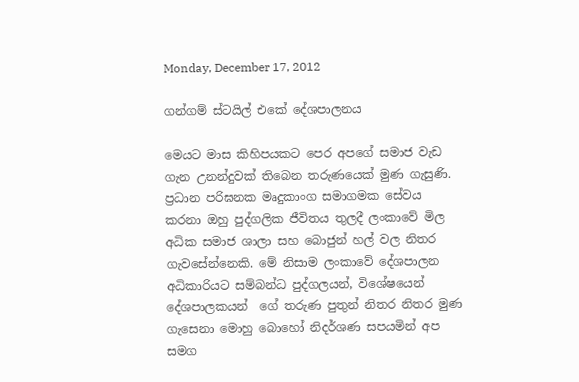Monday, December 17, 2012

ගන්ගම් ස්ටයිල් එකේ දේශපාලනය

මෙයට මාස කිහිපයකට පෙර අපගේ සමාජ වැඩ ගැන උනන්දුවක් තිබෙන තරුණයෙක් මුණ ගැසුණි. ප්‍රධාන පරිඝනක මෘදුකාංග සමාගමක සේවය කරනා ඔහු පුද්ගලික ජීවිතය තුලදී ලංකාවේ මිල අධික සමාජ ශාලා සහ බොජුන් හල් වල නිතර ගැවසේන්නෙකි. මේ නිසාම ලංකාවේ දේශපාලන අධිකාරියට සම්බන්ධ පුද්ගලයන්, විශේෂයෙන්  දේශපාලකයන්  ගේ තරුණ පුතුන් නිතර නිතර මුණ  ගැසෙනා මොහු බොහෝ නිදර්ශණ සපයමින් අප සමග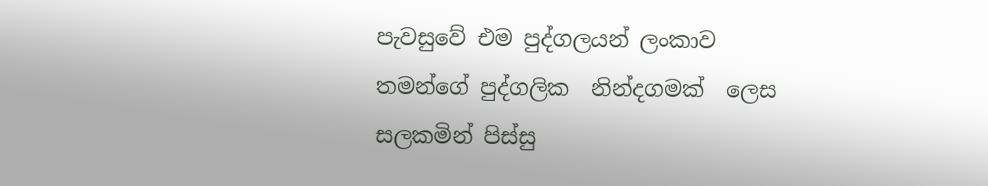පැවසුවේ එම පුද්ගලයන් ලංකාව තමන්ගේ පුද්ගලික  නින්දගමක්  ලෙස සලකමින් පිස්සු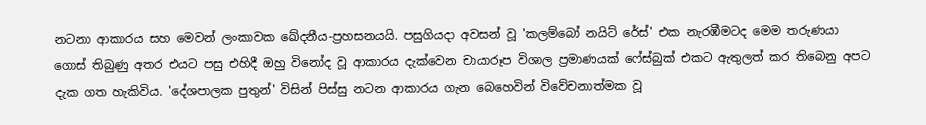නටනා ආකාරය සහ මෙවන් ලංකාවක ඛේදනීය-ප්‍රහසනයයි. පසුගියදා අවසන් වූ 'කලම්බෝ නයිට් රේස්' එක නැරඹීමටද මෙම තරුණයා ගොස් තිබුණු අතර එයට පසු එහිදී ඔහු විනෝද වූ ආකාරය දැක්වෙන චායාරූප විශාල ප්‍රමාණයක් ෆේස්බුක් එකට ඇතුලත් කර තිබෙනු අපට දැක ගත හැකිවිය. 'දේශපාලක පුතුන්' විසින් පිස්සු නටන ආකාරය ගැන බෙහෙවින් විවේචනාත්මක වූ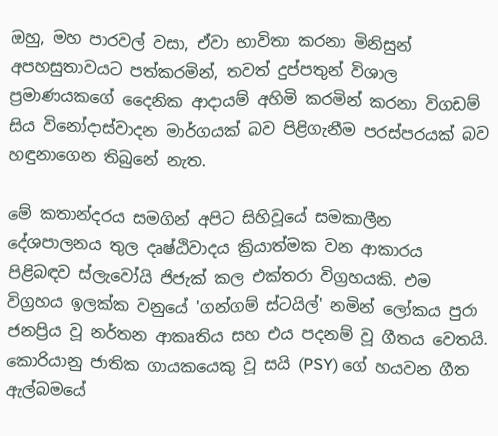ඔහු, මහ පාරවල් වසා, ඒවා භාවිතා කරනා මිනිසුන් අපහසුතාවයට පත්කරමින්, තවත් දුප්පතුන් විශාල ප්‍රමාණයකගේ දෛනික ආදායම් අහිමි කරමින් කරනා විගඩම් සිය විනෝදාස්වාදන මාර්ගයක් බව පිළිගැනීම පරස්පරයක් බව හඳුනාගෙන තිබුනේ නැත.

මේ කතාන්දරය සමගින් අපිට සිහිවූයේ සමකාලීන දේශපාලනය තුල දෘෂ්ඨිවාදය ක්‍රියාත්මක වන ආකාරය පිළිබඳව ස්ලැවෝයි ජිජැක් කල එක්තරා විග්‍රහයකි. එම විග්‍රහය ඉලක්ක වනුයේ 'ගන්ගම් ස්ටයිල්' නමින් ලෝකය පුරා ජනප්‍රිය වූ නර්තන ආකෘතිය සහ එය පදනම් වූ ගීතය වෙතයි. කොරියානු ජාතික ගායකයෙකු වූ සයි (PSY) ගේ හයවන ගීත ඇල්බමයේ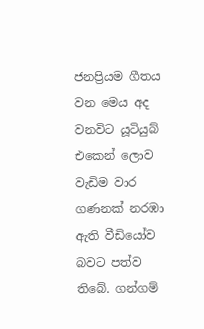ජනප්‍රියම ගීතය වන මෙය අද වනවිට යූටියුබ් එකෙන් ලොව වැඩිම වාර ගණනක් නරඹා ඇති වීඩියෝව බවට පත්ව තිබේ. ගන්ගම්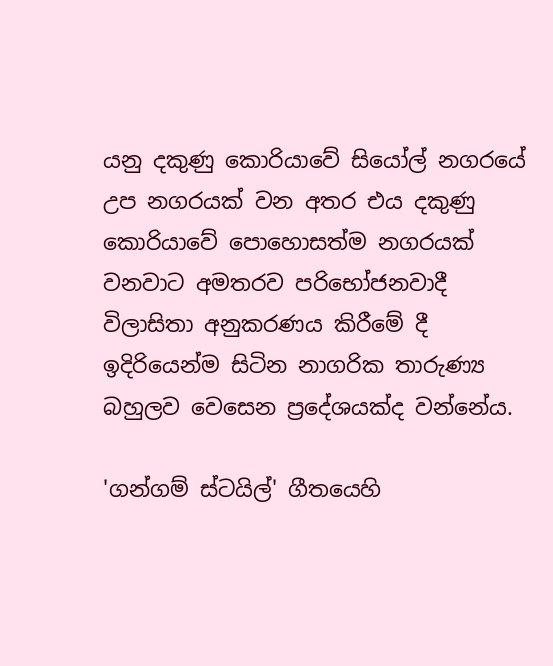යනු දකුණු කොරියාවේ සියෝල් නගරයේ උප නගරයක් වන අතර එය දකුණු කොරියාවේ පොහොසත්ම නගරයක් වනවාට අමතරව පරිභෝජනවාදී විලාසිතා අනුකරණය කිරීමේ දී ඉදිරියෙන්ම සිටින නාගරික තාරුණ්‍ය බහුලව වෙසෙන ප්‍රදේශයක්ද වන්නේය.

'ගන්ගම් ස්ටයිල්' ගීතයෙහි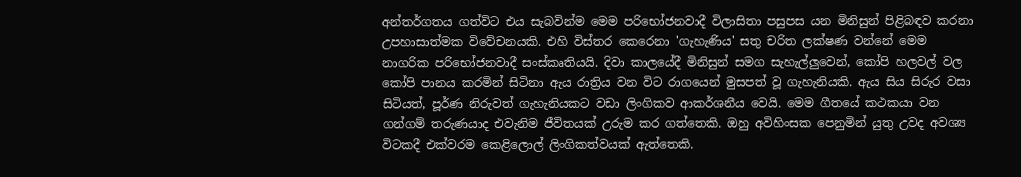අන්තර්ගතය ගත්විට එය සැබවින්ම මෙම පරිභෝජනවාදී විලාසිතා පසුපස යන මිනිසුන් පිළිබඳව කරනා උපහාසාත්මක විවේචනයකි. එහි විස්තර කෙරෙනා 'ගැහැණිය' සතු චරිත ලක්ෂණ වන්නේ මෙම නාගරික පරිභෝජනවාදී සංස්කෘතියයි. දිවා කාලයේදී මිනිසුන් සමග සැහැල්ලුවෙන්, කෝපි හලවල් වල කෝපි පානය කරමින් සිටිනා ඇය රාත්‍රිය වන විට රාගයෙන් මුසපත් වූ ගැහැනියකි. ඇය සිය සිරුර වසා සිටියත්, පූර්ණ නිරුවත් ගැහැනියකට වඩා ලිංගිකව ආකර්ශනීය වෙයි. මෙම ගීතයේ කථකයා වන ගන්ගම් තරුණයාද එවැනිම ජීවිතයක් උරුම කර ගත්තෙකි. ඔහු අවිහිංසක පෙනුමින් යුතු උවද අවශ්‍ය විටකදී එක්වරම කෙළිලොල් ලිංගිකත්වයක් ඇත්තෙකි.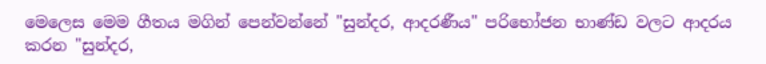මෙලෙස මෙම ගීතය මගින් පෙන්වන්නේ "සුන්දර, ආදරණීය" පරිභෝජන භාණ්ඩ වලට ආදරය කරන "සුන්දර,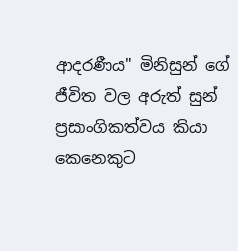ආදරණීය" මිනිසුන් ගේ ජීවිත වල අරුත් සුන් ප්‍රසාංගිකත්වය කියා කෙනෙකුට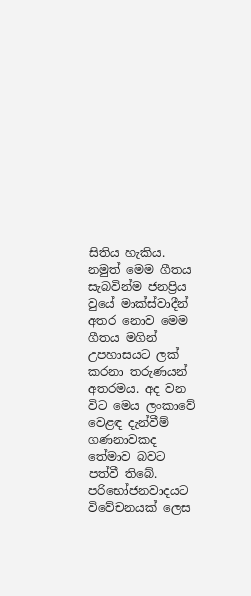සිතිය හැකිය. නමුත් මෙම ගීතය සැබවින්ම ජනප්‍රිය වුයේ මාක්ස්වාදීන් අතර නොව මෙම ගීතය මගින් උපහාසයට ලක් කරනා තරුණයන් අතරමය. අද වන විට මෙය ලංකාවේ වෙළඳ දැන්වීම් ගණනාවකද තේමාව බවට පත්වී තිබේ. පරිභෝජනවාදයට විවේචනයක් ලෙස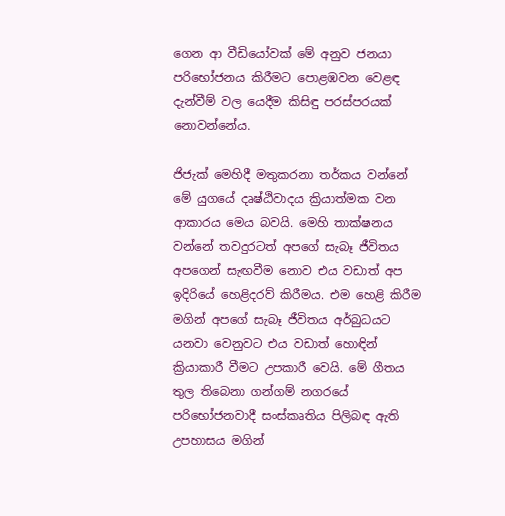ගෙන ආ වීඩියෝවක් මේ අනුව ජනයා පරිභෝජනය කිරීමට පොළඹවන වෙළඳ දැන්වීම් වල යෙදීම කිසිඳු පරස්පරයක් නොවන්නේය.

ජිජැක් මෙහිදී මතුකරනා තර්කය වන්නේ මේ යුගයේ දෘෂ්ඨිවාදය ක්‍රියාත්මක වන ආකාරය මෙය බවයි. මෙහි තාක්ෂනය වන්නේ තවදුරටත් අපගේ සැබෑ ජීවිතය අපගෙන් සැඟවීම නොව එය වඩාත් අප ඉදිරියේ හෙළිදරව් කිරීමය. එම හෙළි කිරීම මගින් අපගේ සැබෑ ජීවිතය අර්බුධයට යනවා වෙනුවට එය වඩාත් හොඳින් ක්‍රියාකාරී වීමට උපකාරී වෙයි. මේ ගීතය තුල තිබෙනා ගන්ගම් නගරයේ පරිභෝජනවාදී සංස්කෘතිය පිලිබඳ ඇති උපහාසය මගින්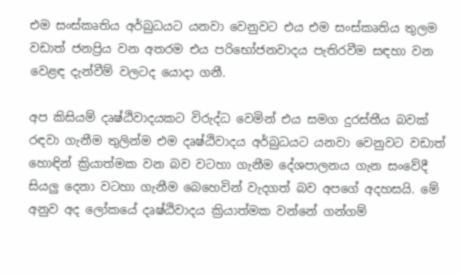එම සංස්කෘතිය අර්බුධයට යනවා වෙනුවට එය එම සංස්කෘතිය තුලම වඩාත් ජනප්‍රිය වන අතරම එය පරිභෝජනවාදය පැතිරවීම සඳහා වන වෙළඳ දැන්වීම් වලටද යොදා ගනී.

අප කිසියම් දෘෂ්ඨිවාදයකට විරුද්ධ වෙමින් එය සමග දුරස්තීය බවක් රඳවා ගැනීම තුලින්ම එම දෘෂ්ඨිවාදය අර්බුධයට යනවා වෙනුවට වඩාත් හොඳින් ක්‍රියාත්මක වන බව වටහා ගැනීම දේශපාලනය ගැන සංවේදී සියලු දෙනා වටහා ගැනීම බෙහෙවින් වැදගත් බව අපගේ අදහසයි. මේ අනුව අද ලෝකයේ දෘෂ්ඨිවාදය ක්‍රියාත්මක වන්නේ ගන්ගම්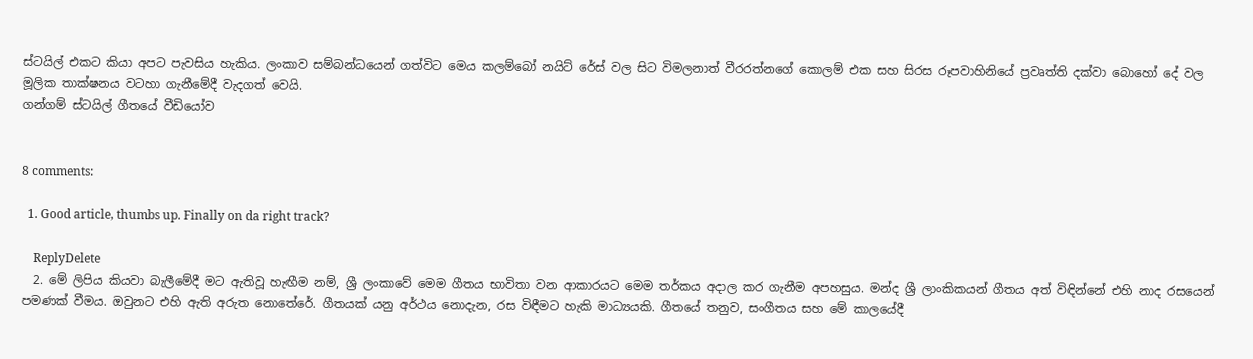ස්ටයිල් එකට කියා අපට පැවසිය හැකිය. ලංකාව සම්බන්ධයෙන් ගත්විට මෙය කලම්බෝ නයිට් රේස් වල සිට විමලනාත් වීරරත්නගේ කොලම් එක සහ සිරස රූපවාහිනියේ ප්‍රවෘත්ති දක්වා බොහෝ දේ වල මූලික තාක්ෂනය වටහා ගැනීමේදී වැදගත් වෙයි.
ගන්ගම් ස්ටයිල් ගීතයේ වීඩියෝව


8 comments:

  1. Good article, thumbs up. Finally on da right track?

    ReplyDelete
  2. මේ ලිපිය කියවා බැලීමේදී මට ඇතිවූ හැඟීම නම්, ශ්‍රී ලංකාවේ මෙම ගීතය භාවිතා වන ආකාරයට මෙම තර්කය අදාල කර ගැනීම අපහසුය. මන්ද ශ්‍රී ලාංකිකයන් ගීතය අත් විඳින්නේ එහි නාද රසයෙන් පමණක් වීමය. ඔවුනට එහි ඇති අරුත නොතේරේ. ගීතයක් යනු අර්ථය නොදැන, රස විඳීමට හැකි මාධ්‍යයකි. ගීතයේ තනුව, සංගීතය සහ මේ කාලයේදී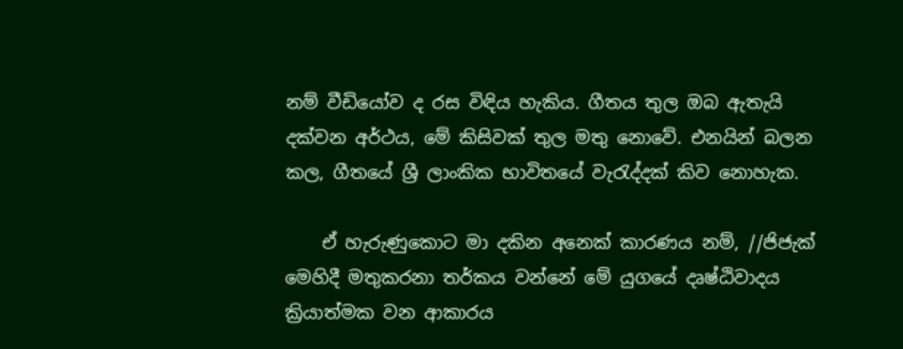නම් වීඩියෝව ද රස විඳිය හැකිය. ගීතය තුල ඔබ ඇතැයි දක්වන අර්ථය, මේ කිසිවක් තුල මතු නොවේ. එනයින් බලන කල, ගීතයේ ශ්‍රී ලාංකික භාවිතයේ වැරැද්දක් කිව නොහැක.

    ඒ හැරුණුකොට මා දකින අනෙක් කාරණය නම්, //ජිජැක් මෙහිදී මතුකරනා තර්කය වන්නේ මේ යුගයේ දෘෂ්ඨිවාදය ක්‍රියාත්මක වන ආකාරය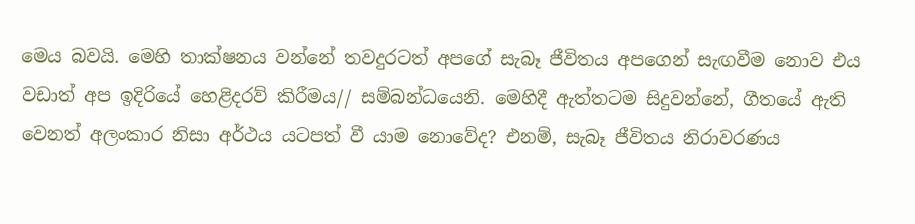මෙය බවයි. මෙහි තාක්ෂනය වන්නේ තවදුරටත් අපගේ සැබෑ ජීවිතය අපගෙන් සැඟවීම නොව එය වඩාත් අප ඉදිරියේ හෙළිදරව් කිරීමය// සම්බන්ධයෙනි. මෙහිදී ඇත්තටම සිදුවන්නේ, ගීතයේ ඇති වෙනත් අලංකාර නිසා අර්ථය යටපත් වී යාම නොවේද? එනම්, සැබෑ ජීවිතය නිරාවරණය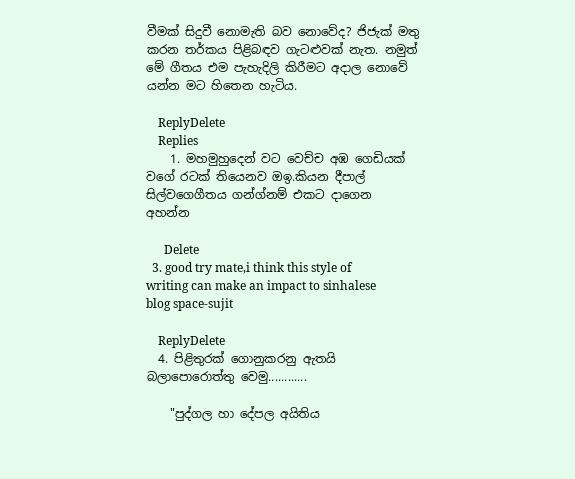වීමක් සිදුවී නොමැති බව නොවේද? ජිජැක් මතු කරන තර්කය පිළිබඳව ගැටළුවක් නැත. නමුත් මේ ගීතය එම පැහැදිලි කිරීමට අදාල නොවේ යන්න මට හිතෙන හැටිය.

    ReplyDelete
    Replies
    1. මහමුහුදෙන් වට වෙච්ච අඹ ගෙඩියක් වගේ රටක් තියෙනව ඔඉ.කියන දීපාල් සිල්වගෙගීතය ගන්ග්නම් එකට දාගෙන අහන්න

      Delete
  3. good try mate,i think this style of writing can make an impact to sinhalese blog space-sujit

    ReplyDelete
  4. පිළිතුරක් ගොනුකරනු ඇතයි බලාපොරොත්තු වෙමු............

    "පුද්ගල හා දේපල අයිතිය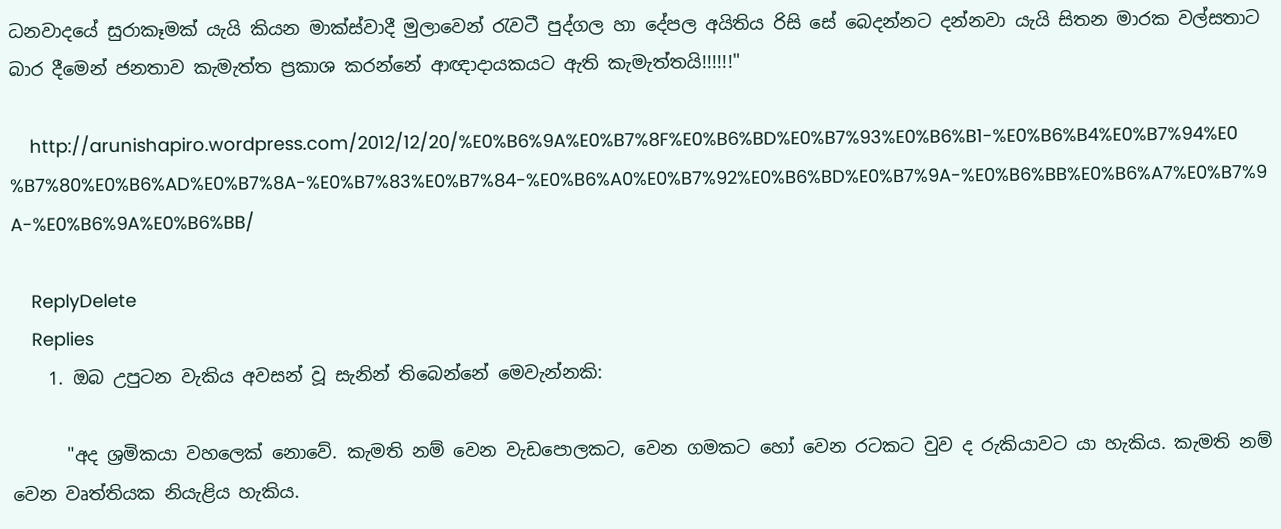ධනවාදයේ සුරාකෑමක් යැයි කියන මාක්ස්වාදී මුලාවෙන් රැවටී පුද්ගල හා දේපල අයිතිය රිසි සේ බෙදන්නට දන්නවා යැයි සිතන මාරක වල්සතාට බාර දීමෙන් ජනතාව කැමැත්ත ප්‍රකාශ කරන්නේ ආඥාදායකයට ඇති කැමැත්තයි!!!!!!"

    http://arunishapiro.wordpress.com/2012/12/20/%E0%B6%9A%E0%B7%8F%E0%B6%BD%E0%B7%93%E0%B6%B1-%E0%B6%B4%E0%B7%94%E0%B7%80%E0%B6%AD%E0%B7%8A-%E0%B7%83%E0%B7%84-%E0%B6%A0%E0%B7%92%E0%B6%BD%E0%B7%9A-%E0%B6%BB%E0%B6%A7%E0%B7%9A-%E0%B6%9A%E0%B6%BB/

    ReplyDelete
    Replies
    1. ඔබ උපුටන වැකිය අවසන් වූ සැනින් තිබෙන්නේ මෙවැන්නකි:

      "අද ශ්‍රමිකයා වහලෙක් නොවේ. කැමති නම් වෙන වැඩපොලකට, වෙන ගමකට හෝ වෙන රටකට වුව ද රුකියාවට යා හැකිය. කැමති නම් වෙන වෘත්තියක නියැළිය හැකිය.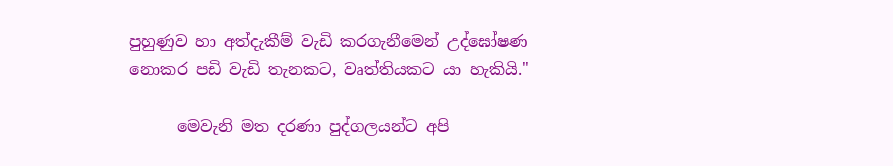පුහුණුව හා අත්දැකීම් වැඩි කරගැනීමෙන් උද්ඝෝෂණ නොකර පඩි වැඩි තැනකට, වෘත්තියකට යා හැකියි."

      මෙවැනි මත දරණා පුද්ගලයන්ට අපි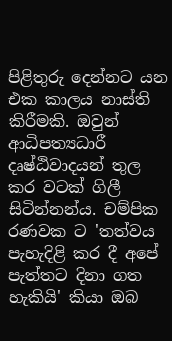පිළිතුරු දෙන්නට යන එක කාලය නාස්ති කිරීමකි. ඔවුන් ආධිපත්‍යධාරී දෘෂ්ඨිවාදයන් තුල කර වටක් ගිලී සිටින්නන්ය. චම්පික රණවක ට 'තත්වය පැහැදිළි කර දී අපේ පැත්තට දිනා ගත හැකියි' කියා ඔබ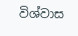විශ්වාස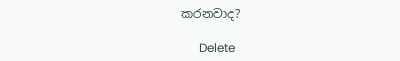කරනවාද?

      Delete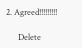2. Agreed!!!!!!!!!

      Delete